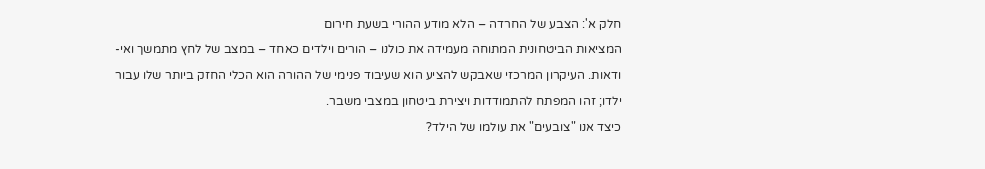חלק א': הצבע של החרדה – הלא מודע ההורי בשעת חירום
המציאות הביטחונית המתוחה מעמידה את כולנו – הורים וילדים כאחד – במצב של לחץ מתמשך ואי-ודאות. העיקרון המרכזי שאבקש להציע הוא שעיבוד פנימי של ההורה הוא הכלי החזק ביותר שלו עבור ילדו; זהו המפתח להתמודדות ויצירת ביטחון במצבי משבר.
כיצד אנו "צובעים" את עולמו של הילד?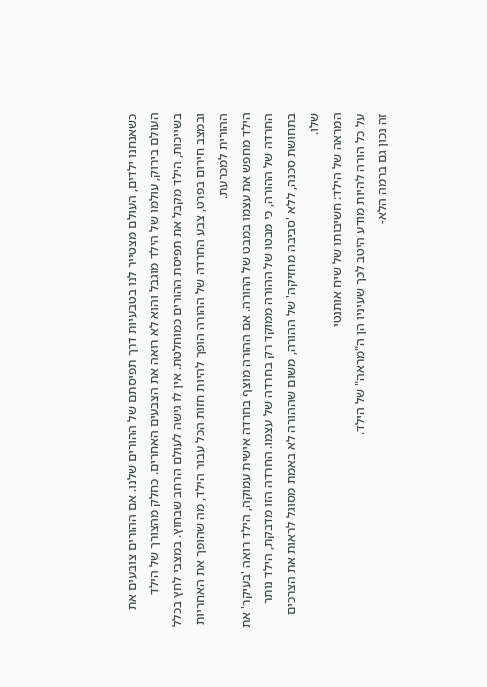כשאנחנו ילדים, העולם מצטייר לנו בטבעיות דרך תפיסתם של ההורים שלנו. אם ההורים צובעים את העולם בירוק, עולמו של הילד מוגבל והוא לא רואה את הצבעים האחרים. כחלק מהצורך של הילד בשייכות, הילד מקבל את תפיסת ההורים כמוחלטת. אין לו גישה לעולם הרחב שבחוץ. במצבי לחץ בכלל ובמצב חירום בפרט, צבע החרדה של ההורה הופך להיות חזות הכל עבור הילד, מה שהופך את האחריות ההורית למכרעת.
הילד מחפש את עצמו במבט של ההורה. אם ההורה מוצף בחרדה אישית עמוקה, הילד רואה 'בעיקר' את החרדה של ההורה, כי מבטו של ההורה ממוקד רק בחרדה של עצמו. החרדה הזו מדבקת, הילד נותר בתחושת סכנה, ללא 'סביבה מחזיקה' של ההורה, משום שההורה לא באמת מסוגל לראות את הצרכים שלו.
המראה של הילד: חשיבותו של שיח אותנטי
על כל הורה להיות מודע היטב לכך שעיניו הן ה"מראה" של הילד.
זה נכון גם ברמה הלא-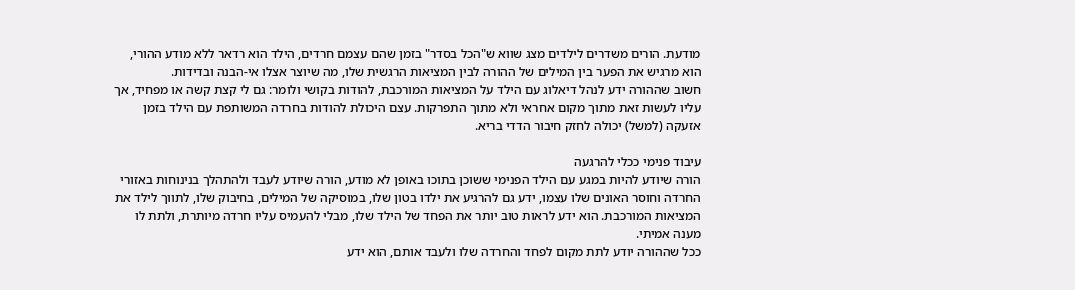מודעת. הורים משדרים לילדים מצג שווא ש"הכל בסדר" בזמן שהם עצמם חרדים, הילד הוא רדאר ללא מודע ההורי, הוא מרגיש את הפער בין המילים של ההורה לבין המציאות הרגשית שלו, מה שיוצר אצלו אי-הבנה ובדידות.
חשוב שההורה ידע לנהל דיאלוג עם הילד על המציאות המורכבת, להודות בקושי ולומר: גם לי קצת קשה או מפחיד, אך עליו לעשות זאת מתוך מקום אחראי ולא מתוך התפרקות. עצם היכולת להודות בחרדה המשותפת עם הילד בזמן אזעקה (למשל) יכולה לחזק חיבור הדדי בריא.

עיבוד פנימי ככלי להרגעה
הורה שיודע להיות במגע עם הילד הפנימי ששוכן בתוכו באופן לא מודע, הורה שיודע לעבד ולהתהלך בנינוחות באזורי החרדה וחוסר האונים שלו עצמו, ידע גם להרגיע את ילדו בטון שלו, במוסיקה של המילים, בחיבוק שלו, לתווך לילד את המציאות המורכבת. הוא ידע לראות טוב יותר את הפחד של הילד שלו, מבלי להעמיס עליו חרדה מיותרת, ולתת לו מענה אמיתי.
ככל שההורה יודע לתת מקום לפחד והחרדה שלו ולעבד אותם, הוא ידע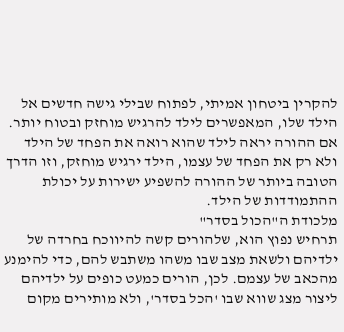להקרין ביטחון אמיתי, לפתוח שבילי גישה חדשים אל הילד שלו, המאפשרים לילד להרגיש מוחזק ובטוח יותר. אם ההורה יראה לילד שהוא רואה את הפחד של הילד ולא רק את הפחד של עצמו, הילד ירגיש מוחזק, וזו הדרך הטובה ביותר של ההורה להשפיע ישירות על יכולת ההתמודדות של הילד.
מלכודת ה"הכול בסדר"
תרחיש נפוץ הוא, שלהורים קשה להיווכח בחרדה של ילדיהם ולשאת מצב שבו משהו משתבש להם, כדי להימנע מהכאב של עצמם. לכן, הורים כמעט כופים על ילדיהם ליצור מצג שווא שבו 'הכל בסדר', ולא מותירים מקום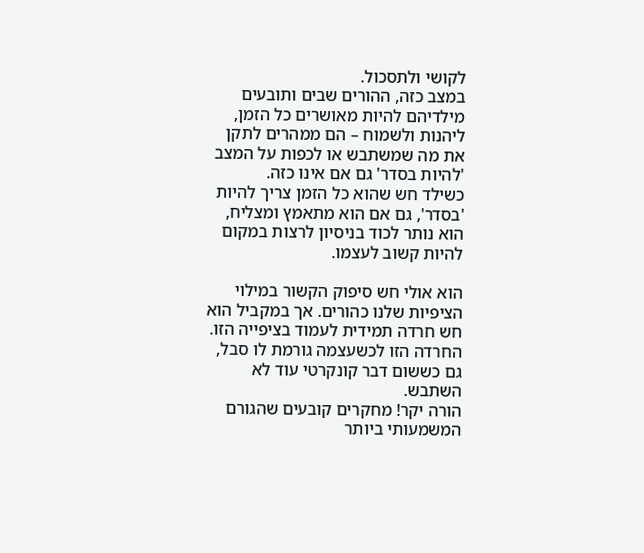לקושי ולתסכול.
במצב כזה, ההורים שבים ותובעים מילדיהם להיות מאושרים כל הזמן, ליהנות ולשמוח – הם ממהרים לתקן את מה שמשתבש או לכפות על המצב 'להיות בסדר' גם אם אינו כזה.
כשילד חש שהוא כל הזמן צריך להיות 'בסדר', גם אם הוא מתאמץ ומצליח, הוא נותר לכוד בניסיון לרצות במקום להיות קשוב לעצמו.

הוא אולי חש סיפוק הקשור במילוי הציפיות שלנו כהורים. אך במקביל הוא חש חרדה תמידית לעמוד בציפייה הזו. החרדה הזו לכשעצמה גורמת לו סבל, גם כששום דבר קונקרטי עוד לא השתבש.
הורה יקר! מחקרים קובעים שהגורם המשמעותי ביותר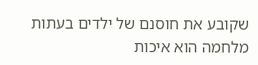שקובע את חוסנם של ילדים בעתות מלחמה הוא איכות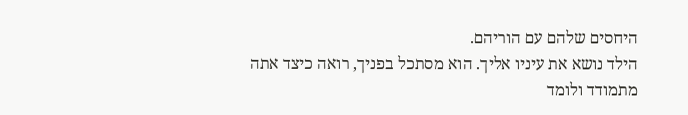היחסים שלהם עם הוריהם.
הילד נושא את עיניו אליך. הוא מסתכל בפניך, רואה כיצד אתה מתמודד ולומד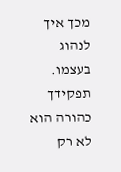מכך איך לנהוג בעצמו. תפקידך כהורה הוא לא רק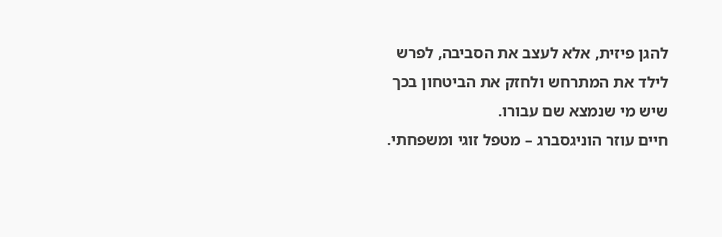להגן פיזית, אלא לעצב את הסביבה, לפרש לילד את המתרחש ולחזק את הביטחון בכך שיש מי שנמצא שם עבורו.
חיים עוזר הוניגסברג – מטפל זוגי ומשפחתי.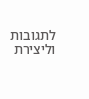לתגובות וליצירת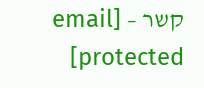קשר – [email protected]